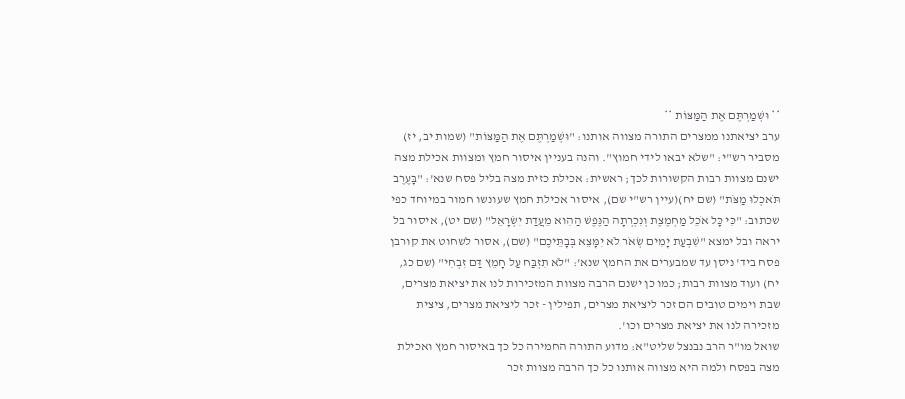** וּשְׁמַרְתֶּם אֶת הַמַּצּוֹת **
ערב יציאתנו ממצרים התורה מצווה אותנו: "וּשְׁמַרְתֶּם אֶת הַמַּצּוֹת" (שמות יב, יז) מסביר רש"י: "שלא יבאו לידי חמוץ". והנה בעניין איסור חמץ ומצוות אכילת מצה ישנם מצוות רבות הקשורות לכך; ראשית: אכילת כזית מצה בליל פסח שנא': "בָּעֶרֶב תֹּאכְלוּ מַצֹּת" (שם יח)(עיין רש"י שם), איסור אכילת חמץ שעונשו חמור במיוחד כפי שכתוב: "כִּי כָּל אֹכֵל מַחְמֶצֶת וְנִכְרְתָה הַנֶּפֶשׁ הַהִוא מֵעֲדַת יִשְׂרָאֵל" (שם יט), איסור בל יראה ובל ימצא "שִׁבְעַת יָמִים שְׂאֹר לֹא יִמָּצֵא בְּבָתֵּיכֶם" (שם), אסור לשחוט את קורבן פסח ביד' ניסן עד שמבערים את החמץ שנא': "לֹא תִזְבַּח עַל חָמֵץ דַּם זִבְחִי" (שם כג, יח) ועוד מצוות רבות; כמו כן ישנם הרבה מצוות המזכירות לנו את יציאת מצרים, שבת וימים טובים הם זכר ליציאת מצרים, תפילין - זכר ליציאת מצרים, ציצית מזכירה לנו את יציאת מצרים וכו'.
שואל מו"ר הרב נבנצל שליט"א: מדוע התורה החמירה כל כך באיסור חמץ ואכילת מצה בפסח ולמה היא מצווה אותנו כל כך הרבה מצוות זכר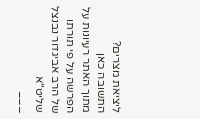ליציאת מצרים?
התשובה כאן
מתוך האתר רעיונות על הפרשה על פי תורתו של הרב אביגדור נבנצל שליט"א
___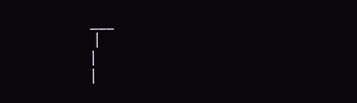___
 |
|
|